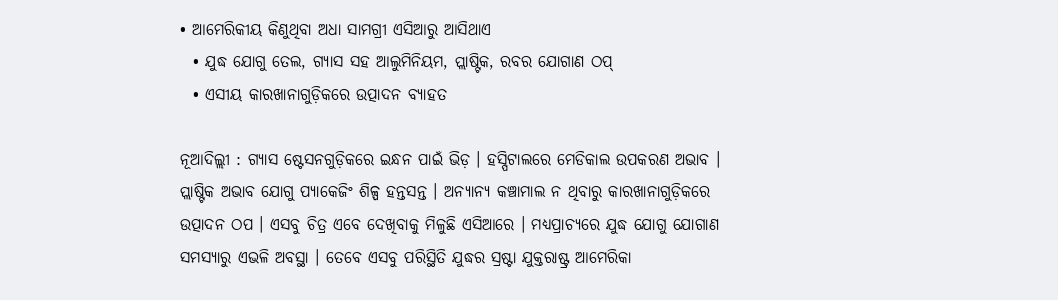• ଆମେରିକୀୟ କିଣୁଥିବା ଅଧା ସାମଗ୍ରୀ ଏସିଆରୁ ଆସିଥାଏ
  • ଯୁଦ୍ଧ ଯୋଗୁ ତେଲ, ଗ୍ୟାସ ସହ ଆଲୁମିନିୟମ, ପ୍ଲାଷ୍ଟିକ, ରବର ଯୋଗାଣ ଠପ୍
  • ଏସୀୟ କାରଖାନାଗୁଡ଼ିକରେ ଉତ୍ପାଦନ ବ୍ୟାହତ

ନୂଆଦିଲ୍ଲୀ : ଗ୍ୟାସ ଷ୍ଟେସନଗୁଡ଼ିକରେ ଇନ୍ଧନ ପାଇଁ ଭିଡ଼ । ହସ୍ପିଟାଲରେ ମେଡିକାଲ ଉପକରଣ ଅଭାବ । ପ୍ଲାଷ୍ଟିକ ଅଭାବ ଯୋଗୁ ପ୍ୟାକେଜିଂ ଶିଳ୍ପ ହନ୍ତସନ୍ତ । ଅନ୍ୟାନ୍ୟ କଞ୍ଚାମାଲ ନ ଥିବାରୁ କାରଖାନାଗୁଡ଼ିକରେ ଉତ୍ପାଦନ ଠପ । ଏସବୁ ଚିତ୍ର ଏବେ ଦେଖିବାକୁ ମିଳୁଛି ଏସିଆରେ । ମଧ୍ୟପ୍ରାଚ୍ୟରେ ଯୁଦ୍ଧ ଯୋଗୁ ଯୋଗାଣ ସମସ୍ୟାରୁ ଏଭଳି ଅବସ୍ଥା । ତେବେ ଏସବୁ ପରିସ୍ଥିତି ଯୁଦ୍ଧର ସ୍ରଷ୍ଟା ଯୁକ୍ତରାଷ୍ଟ୍ର ଆମେରିକା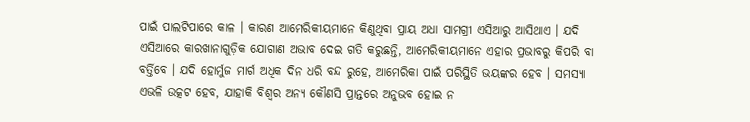ପାଇଁ ପାଲଟିପାରେ କାଳ । କାରଣ ଆମେରିକୀୟମାନେ କିଣୁଥିବା ପ୍ରାୟ ଅଧା ସାମଗ୍ରୀ ଏସିଆରୁ ଆସିଥାଏ । ଯଦି ଏସିଆରେ କାରଖାନାଗୁଡ଼ିକ ଯୋଗାଣ ଅଭାବ ଦେଇ ଗତି କରୁଛନ୍ତି, ଆମେରିକୀୟମାନେ ଏହାର ପ୍ରଭାବରୁ କିପରି ବା ବର୍ତ୍ତିବେ । ଯଦି ହୋର୍ମୁଜ ମାର୍ଗ ଅଧିକ ଦିନ ଧରି ବନ୍ଦ ରୁହେ, ଆମେରିକା ପାଇଁ ପରିସ୍ଥିତି ଭୟଙ୍କର ହେବ । ସମସ୍ୟା ଏଭଳି ଉତ୍କଟ ହେବ, ଯାହାକି ବିଶ୍ୱର ଅନ୍ୟ କୌଣସି ପ୍ରାନ୍ତରେ ଅନୁଭବ ହୋଇ ନ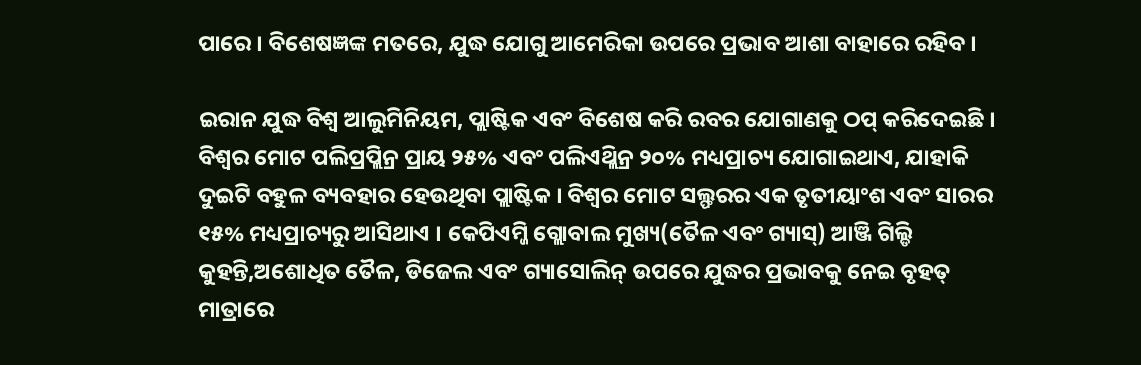ପାରେ । ବିଶେଷଜ୍ଞଙ୍କ ମତରେ, ଯୁଦ୍ଧ ଯୋଗୁ ଆମେରିକା ଉପରେ ପ୍ରଭାବ ଆଶା ବାହାରେ ରହିବ ।

ଇରାନ ଯୁଦ୍ଧ ବିଶ୍ୱ ଆଲୁମିନିୟମ, ପ୍ଲାଷ୍ଟିକ ଏବଂ ବିଶେଷ କରି ରବର ଯୋଗାଣକୁ ଠପ୍ କରିଦେଇଛି । ବିଶ୍ୱର ମୋଟ ପଲିପ୍ରପ୍ଲିନ୍ର ପ୍ରାୟ ୨୫% ଏବଂ ପଲିଏଥ୍ଲିନ୍ର ୨୦% ମଧ୍ୟପ୍ରାଚ୍ୟ ଯୋଗାଇଥାଏ, ଯାହାକି ଦୁଇଟି ବହୁଳ ବ୍ୟବହାର ହେଉଥିବା ପ୍ଲାଷ୍ଟିକ । ବିଶ୍ୱର ମୋଟ ସଲ୍ଫରର ଏକ ତୃତୀୟାଂଶ ଏବଂ ସାରର ୧୫% ମଧ୍ୟପ୍ରାଚ୍ୟରୁ ଆସିଥାଏ । କେପିଏମ୍ଜି ଗ୍ଲୋବାଲ ମୁଖ୍ୟ(ତୈଳ ଏବଂ ଗ୍ୟାସ୍) ଆଞ୍ଜି ଗିଲ୍ଡି କୁହନ୍ତି,ଅଶୋଧିତ ତୈଳ, ଡିଜେଲ ଏବଂ ଗ୍ୟାସୋଲିନ୍ ଉପରେ ଯୁଦ୍ଧର ପ୍ରଭାବକୁ ନେଇ ବୃହତ୍ ମାତ୍ରାରେ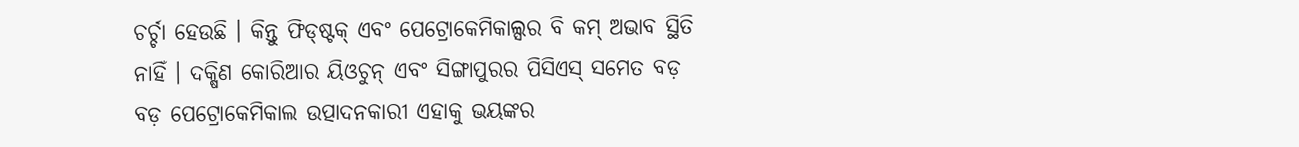ଚର୍ଚ୍ଚା ହେଉଛି । କିନ୍ତୁ ଫିଡ୍ଷ୍ଟକ୍ ଏବଂ ପେଟ୍ରୋକେମିକାଲ୍ସର ବି କମ୍ ଅଭାବ ସ୍ଥିତି ନାହିଁ । ଦକ୍ଷିଣ କୋରିଆର ୟିଓଚୁନ୍ ଏବଂ ସିଙ୍ଗାପୁରର ପିସିଏସ୍ ସମେତ ବଡ଼ ବଡ଼ ପେଟ୍ରୋକେମିକାଲ ଉତ୍ପାଦନକାରୀ ଏହାକୁ ଭୟଙ୍କର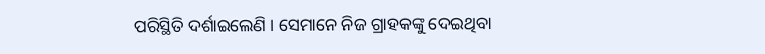ପରିସ୍ଥିତି ଦର୍ଶାଇଲେଣି । ସେମାନେ ନିଜ ଗ୍ରାହକଙ୍କୁ ଦେଇଥିବା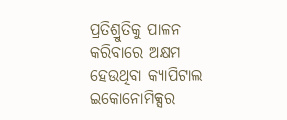ପ୍ରତିଶ୍ରୁତିକୁ ପାଳନ କରିବାରେ ଅକ୍ଷମ ହେଉଥିବା କ୍ୟାପିଟାଲ ଇକୋନୋମିକ୍ସର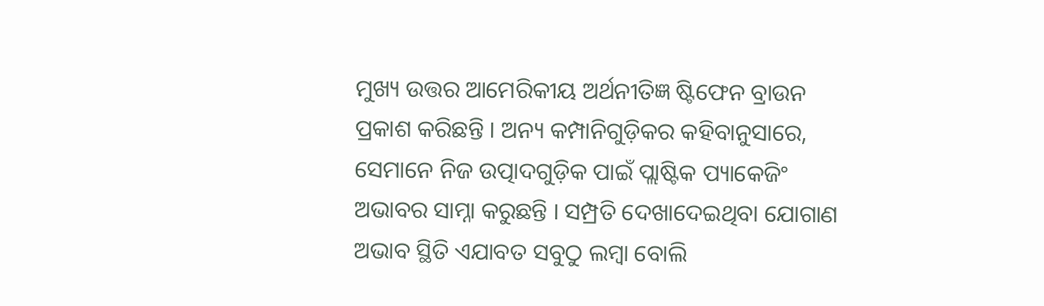ମୁଖ୍ୟ ଉତ୍ତର ଆମେରିକୀୟ ଅର୍ଥନୀତିଜ୍ଞ ଷ୍ଟିଫେନ ବ୍ରାଉନ ପ୍ରକାଶ କରିଛନ୍ତି । ଅନ୍ୟ କମ୍ପାନିଗୁଡ଼ିକର କହିବାନୁସାରେ, ସେମାନେ ନିଜ ଉତ୍ପାଦଗୁଡ଼ିକ ପାଇଁ ପ୍ଲାଷ୍ଟିକ ପ୍ୟାକେଜିଂ ଅଭାବର ସାମ୍ନା କରୁଛନ୍ତି । ସମ୍ପ୍ରତି ଦେଖାଦେଇଥିବା ଯୋଗାଣ ଅଭାବ ସ୍ଥିତି ଏଯାବତ ସବୁଠୁ ଲମ୍ବା ବୋଲି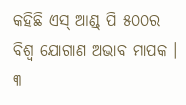କହିଛି ଏସ୍ ଆଣ୍ଡ୍ ପି ୫୦୦ର ବିଶ୍ୱ ଯୋଗାଣ ଅଭାବ ମାପକ । ୩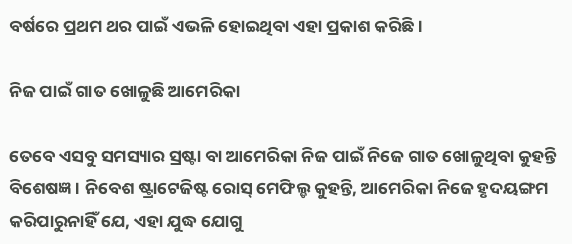ବର୍ଷରେ ପ୍ରଥମ ଥର ପାଇଁ ଏଭଳି ହୋଇଥିବା ଏହା ପ୍ରକାଶ କରିଛି ।

ନିଜ ପାଇଁ ଗାତ ଖୋଳୁଛି ଆମେରିକା

ତେବେ ଏସବୁ ସମସ୍ୟାର ସ୍ରଷ୍ଟା ବା ଆମେରିକା ନିଜ ପାଇଁ ନିଜେ ଗାତ ଖୋଳୁଥିବା କୁହନ୍ତି ବିଶେଷଜ୍ଞ । ନିବେଶ ଷ୍ଟ୍ରାଟେଜିଷ୍ଟ ରୋସ୍ ମେଫିଲ୍ଡ କୁହନ୍ତି, ଆମେରିକା ନିଜେ ହୃଦୟଙ୍ଗମ କରିପାରୁନାହିଁ ଯେ, ଏହା ଯୁଦ୍ଧ ଯୋଗୁ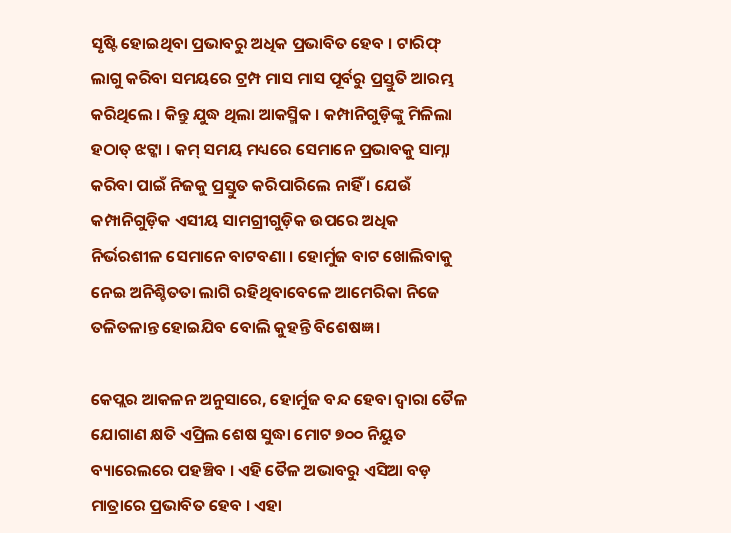ସୃଷ୍ଟି ହୋଇଥିବା ପ୍ରଭାବରୁ ଅଧିକ ପ୍ରଭାବିତ ହେବ । ଟାରିଫ୍ ଲାଗୁ କରିବା ସମୟରେ ଟ୍ରମ୍ପ ମାସ ମାସ ପୂର୍ବରୁ ପ୍ରସ୍ତୁତି ଆରମ୍ଭ କରିଥିଲେ । କିନ୍ତୁ ଯୁଦ୍ଧ ଥିଲା ଆକସ୍ମିକ । କମ୍ପାନିଗୁଡ଼ିଙ୍କୁ ମିଳିଲା ହଠାତ୍ ଝଟ୍କା । କମ୍ ସମୟ ମଧ୍ୟରେ ସେମାନେ ପ୍ରଭାବକୁ ସାମ୍ନା କରିବା ପାଇଁ ନିଜକୁ ପ୍ରସ୍ତୁତ କରିପାରିଲେ ନାହିଁ । ଯେଉଁ କମ୍ପାନିଗୁଡ଼ିକ ଏସୀୟ ସାମଗ୍ରୀଗୁଡ଼ିକ ଉପରେ ଅଧିକ ନିର୍ଭରଶୀଳ ସେମାନେ ବାଟବଣା । ହୋର୍ମୁଜ ବାଟ ଖୋଲିବାକୁ ନେଇ ଅନିଶ୍ଚିତତା ଲାଗି ରହିଥିବାବେଳେ ଆମେରିକା ନିଜେ ତଳିତଳାନ୍ତ ହୋଇଯିବ ବୋଲି କୁହନ୍ତି ବିଶେଷଜ୍ଞ ।

କେପ୍ଲର ଆକଳନ ଅନୁସାରେ, ହୋର୍ମୁଜ ବନ୍ଦ ହେବା ଦ୍ୱାରା ତୈଳ ଯୋଗାଣ କ୍ଷତି ଏପ୍ରିଲ ଶେଷ ସୁଦ୍ଧା ମୋଟ ୭୦୦ ନିୟୁତ ବ୍ୟାରେଲରେ ପହଞ୍ଚିବ । ଏହି ତୈଳ ଅଭାବରୁ ଏସିଆ ବଡ଼ ମାତ୍ରାରେ ପ୍ରଭାବିତ ହେବ । ଏହା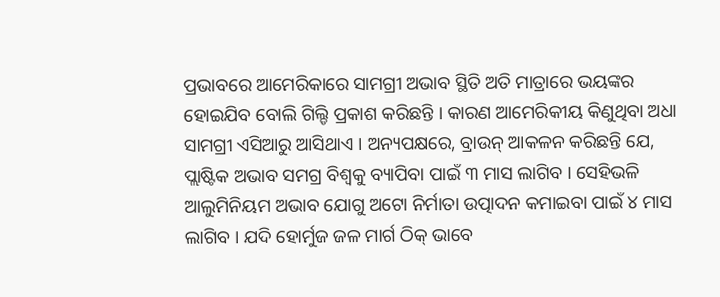ପ୍ରଭାବରେ ଆମେରିକାରେ ସାମଗ୍ରୀ ଅଭାବ ସ୍ଥିତି ଅତି ମାତ୍ରାରେ ଭୟଙ୍କର ହୋଇଯିବ ବୋଲି ଗିଲ୍ଡି ପ୍ରକାଶ କରିଛନ୍ତି । କାରଣ ଆମେରିକୀୟ କିଣୁଥିବା ଅଧା ସାମଗ୍ରୀ ଏସିଆରୁ ଆସିଥାଏ । ଅନ୍ୟପକ୍ଷରେ, ବ୍ରାଉନ୍ ଆକଳନ କରିଛନ୍ତି ଯେ, ପ୍ଲାଷ୍ଟିକ ଅଭାବ ସମଗ୍ର ବିଶ୍ୱକୁ ବ୍ୟାପିବା ପାଇଁ ୩ ମାସ ଲାଗିବ । ସେହିଭଳି ଆଲୁମିନିୟମ ଅଭାବ ଯୋଗୁ ଅଟୋ ନିର୍ମାତା ଉତ୍ପାଦନ କମାଇବା ପାଇଁ ୪ ମାସ ଲାଗିବ । ଯଦି ହୋର୍ମୁଜ ଜଳ ମାର୍ଗ ଠିକ୍ ଭାବେ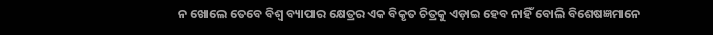ନ ଖୋଲେ ତେବେ ବିଶ୍ୱ ବ୍ୟାପାର କ୍ଷେତ୍ରର ଏକ ବିକୃତ ଚିତ୍ରକୁ ଏଡ଼ାଇ ହେବ ନାହିଁ ବୋଲି ବିଶେଷଜ୍ଞମାନେ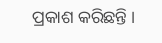ପ୍ରକାଶ କରିଛନ୍ତି ।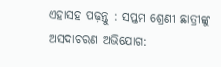ଏହାସହ ପଢ଼ନ୍ତୁ : ସପ୍ତମ ଶ୍ରେଣୀ ଛାତ୍ରୀଙ୍କୁ ଅସଦାଚରଣ ଅଭିଯୋଗ: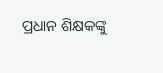ପ୍ରଧାନ ଶିକ୍ଷକଙ୍କୁ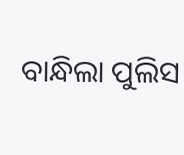ବାନ୍ଧିଲା ପୁଲିସ